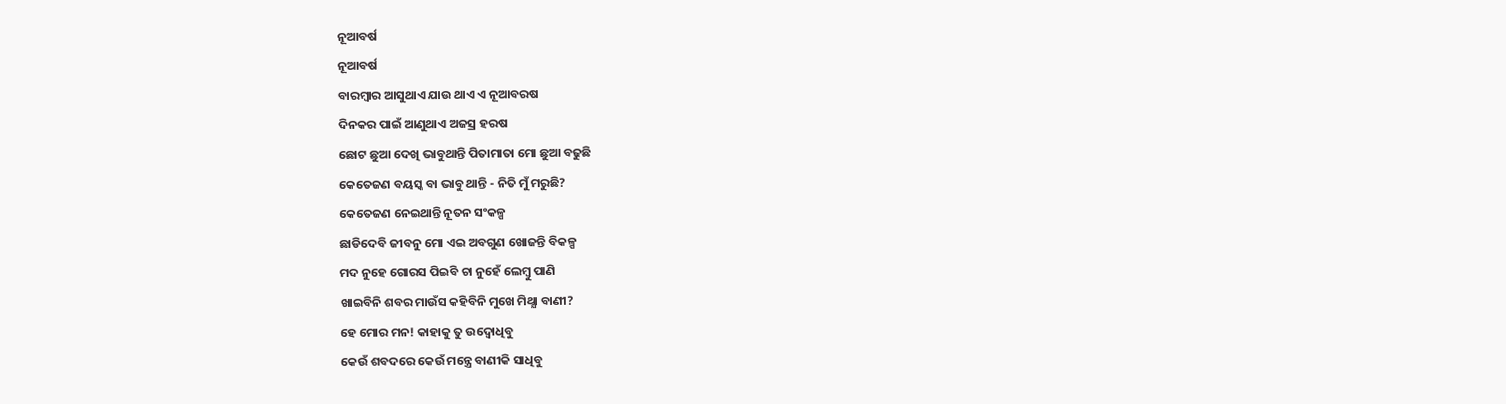ନୂଆବର୍ଷ
ନୂଆବର୍ଷ
ବାରମ୍ବାର ଆସୁଥାଏ ଯାଉ ଥାଏ ଏ ନୂଆବରଷ
ଦିନକର ପାଇଁ ଆଣୁଥାଏ ଅଜସ୍ର ହରଷ
ଛୋଟ ଛୁଆ ଦେଖି ଭାବୁଥାନ୍ତି ପିତାମାତା ମୋ ଛୁଆ ବଢୁଛି
କେତେଜଣ ବୟସ୍କ ବା ଭାବୁ ଥାନ୍ତି - ନିତି ମୁଁ ମରୁଛି?
କେତେଜଣ ନେଇଥାନ୍ତି ନୂତନ ସଂକଳ୍ପ
ଛାଡିଦେବି ଜୀବନୁ ମୋ ଏଇ ଅବଗୁଣ ଖୋଜନ୍ତି ବିକଳ୍ପ
ମଦ ନୁହେ ଗୋରସ ପିଇବି ଚା ନୁହେଁ ଲେମ୍ବୁ ପାଣି
ଖାଇବିନି ଶବର ମାଉଁସ କହିବିନି ମୁଖେ ମିଥ୍ଯା ବାଣୀ?
ହେ ମୋର ମନ! କାହାକୁ ତୁ ଉଦ୍ବୋଧିବୁ
କେଉଁ ଶବଦରେ କେଉଁ ମନ୍ତ୍ରେ ବାଣୀକି ସାଧିବୁ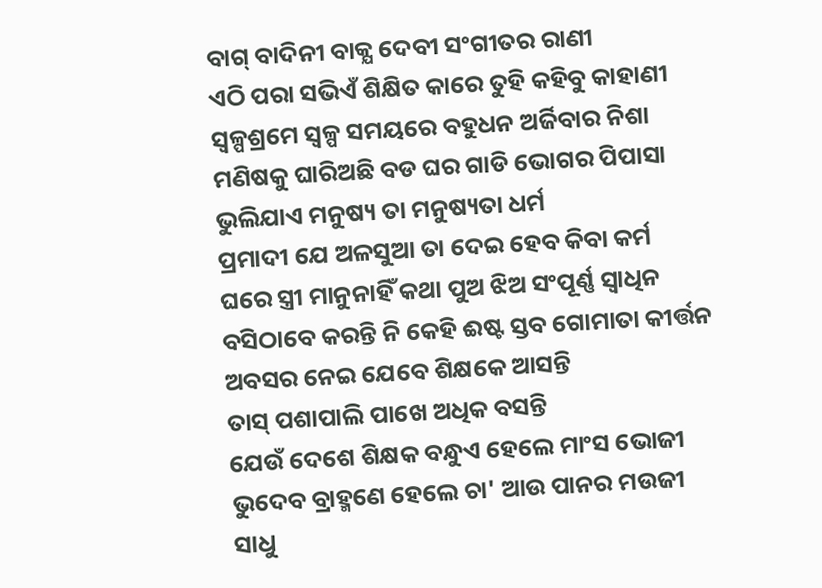ବାଗ୍ ବାଦିନୀ ବାକ୍ଯ ଦେବୀ ସଂଗୀତର ରାଣୀ
ଏଠି ପରା ସଭିଏଁ ଶିକ୍ଷିତ କାରେ ତୁହି କହିବୁ କାହାଣୀ
ସ୍ବଳ୍ପଶ୍ରମେ ସ୍ବଳ୍ପ ସମୟରେ ବହୁଧନ ଅର୍ଜିବାର ନିଶା
ମଣିଷକୁ ଘାରିଅଛି ବଡ ଘର ଗାଡି ଭୋଗର ପିପାସା
ଭୁଲିଯାଏ ମନୁଷ୍ୟ ତା ମନୁଷ୍ୟତା ଧର୍ମ
ପ୍ରମାଦୀ ଯେ ଅଳସୁଆ ତା ଦେଇ ହେବ କିବା କର୍ମ
ଘରେ ସ୍ତ୍ରୀ ମାନୁନାହିଁ କଥା ପୁଅ ଝିଅ ସଂପୂର୍ଣ୍ଣ ସ୍ବାଧିନ
ବସିଠାବେ କରନ୍ତି ନି କେହି ଈଷ୍ଟ ସ୍ତବ ଗୋମାତା କୀର୍ତ୍ତନ
ଅବସର ନେଇ ଯେବେ ଶିକ୍ଷକେ ଆସନ୍ତି
ତାସ୍ ପଶାପାଲି ପାଖେ ଅଧିକ ବସନ୍ତି
ଯେଉଁ ଦେଶେ ଶିକ୍ଷକ ବନ୍ଧୁଏ ହେଲେ ମାଂସ ଭୋଜୀ
ଭୁଦେବ ବ୍ରାହ୍ମଣେ ହେଲେ ଚା' ଆଉ ପାନର ମଉଜୀ
ସାଧୁ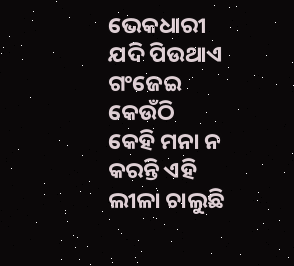ଭେକଧାରୀ ଯଦି ପିଉଥାଏ ଗଂଜେଇ କେଉଁଠି
କେହି ମନା ନ କରନ୍ତି ଏହି ଲୀଳା ଚାଲୁଛି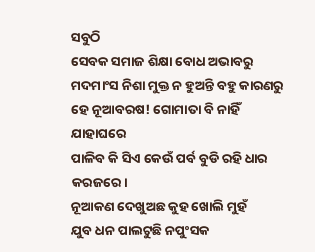ସବୁଠି
ସେବକ ସମାଜ ଶିକ୍ଷା ବୋଧ ଅଭାବରୁ
ମଦମାଂସ ନିଶା ମୁକ୍ତ ନ ହୁଅନ୍ତି ବହୁ କାରଣରୁ
ହେ ନୂଆବରଷ! ଗୋମାତା ବି ନାହିଁ ଯାହାଘରେ
ପାଳିବ କି ସିଏ କେଉଁ ପର୍ବ ବୁଡି ରହି ଧାର କରଜରେ।
ନୂଆକଣ ଦେଖୁଅଛ କୁହ ଖୋଲି ମୁହଁ
ଯୁବ ଧନ ପାଲଟୁଛି ନପୁଂସକ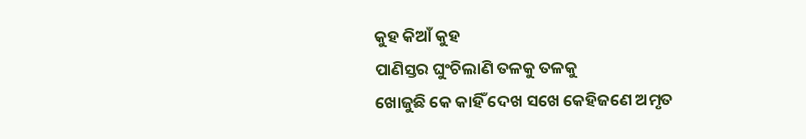କୁହ କିଆଁ କୁହ
ପାଣିସ୍ତର ଘୁଂଚିଲାଣି ତଳକୁ ତଳକୁ
ଖୋଜୁଛି କେ କାହିଁ ଦେଖ ସଖେ କେହିଜଣେ ଅମୃତ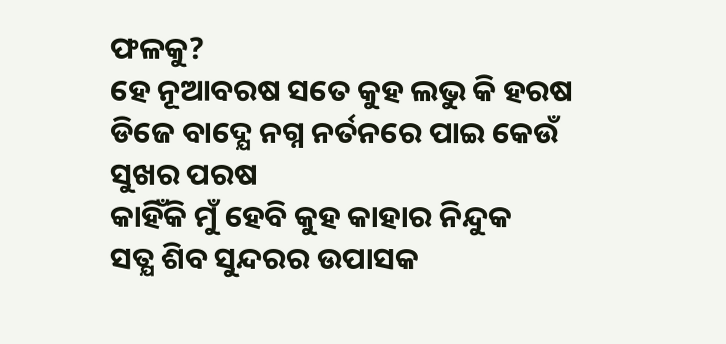ଫଳକୁ?
ହେ ନୂଆବରଷ ସତେ କୁହ ଲଭୁ କି ହରଷ
ଡିଜେ ବାଦ୍ଯେ ନଗ୍ନ ନର୍ତନରେ ପାଇ କେଉଁ ସୁଖର ପରଷ
କାହିଁକି ମୁଁ ହେବି କୁହ କାହାର ନିନ୍ଦୁକ
ସତ୍ଯ ଶିବ ସୁନ୍ଦରର ଉପାସକ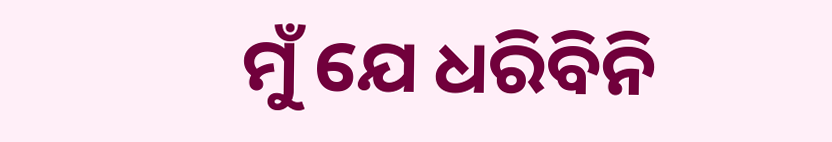ମୁଁ ଯେ ଧରିବିନି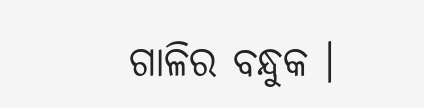ଗାଳିର ବନ୍ଧୁକ ।